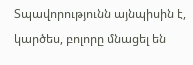Տպավորությունն այնպիսին է, կարծես, բոլորը մնացել են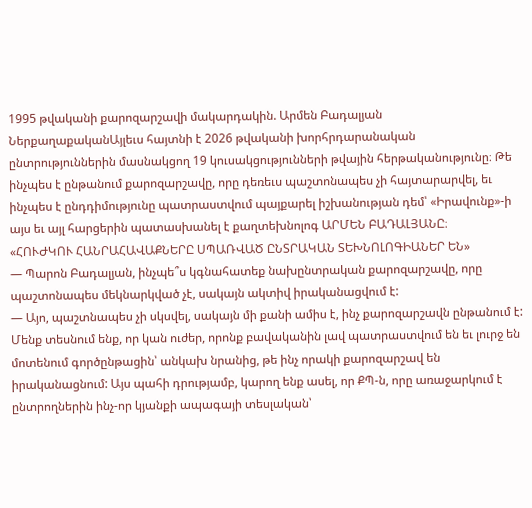1995 թվականի քարոզարշավի մակարդակին. Արմեն Բադալյան
ՆերքաղաքականԱյլեւս հայտնի է 2026 թվականի խորհրդարանական ընտրություններին մասնակցող 19 կուսակցությունների թվային հերթականությունը։ Թե ինչպես է ընթանում քարոզարշավը, որը դեռեւս պաշտոնապես չի հայտարարվել, եւ ինչպես է ընդդիմությունը պատրաստվում պայքարել իշխանության դեմ՝ «Իրավունք»-ի այս եւ այլ հարցերին պատասխանել է քաղտեխնոլոգ ԱՐՄԵՆ ԲԱԴԱԼՅԱՆԸ։
«ՀՈՒԺԿՈՒ ՀԱՆՐԱՀԱՎԱՔՆԵՐԸ ՍՊԱՌՎԱԾ ԸՆՏՐԱԿԱՆ ՏԵԽՆՈԼՈԳԻԱՆԵՐ ԵՆ»
— Պարոն Բադալյան, ինչպե՞ս կգնահատեք նախընտրական քարոզարշավը, որը պաշտոնապես մեկնարկված չէ, սակայն ակտիվ իրականացվում է:
— Այո, պաշտնապես չի սկսվել, սակայն մի քանի ամիս է, ինչ քարոզարշավն ընթանում է: Մենք տեսնում ենք, որ կան ուժեր, որոնք բավականին լավ պատրաստվում են եւ լուրջ են մոտենում գործընթացին՝ անկախ նրանից, թե ինչ որակի քարոզարշավ են իրականացնում: Այս պահի դրությամբ, կարող ենք ասել, որ ՔՊ-ն, որը առաջարկում է ընտրողներին ինչ-որ կյանքի ապագայի տեսլական՝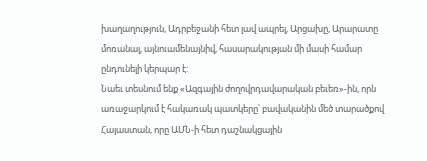խաղաղություն, Ադրբեջանի հետ լավ ապրել, Արցախը, Արարատը մոռանալ, այնուամենայնիվ, հասարակության մի մասի համար ընդունելի կերպար է:
Նաեւ տեսնում ենք «Ազգային ժողովրդավարական բեւեռ»-ին, որն առաջարկում է հակառակ պատկերը՝ բավականին մեծ տարածքով Հայաստան, որը ԱՄՆ-ի հետ դաշնակցային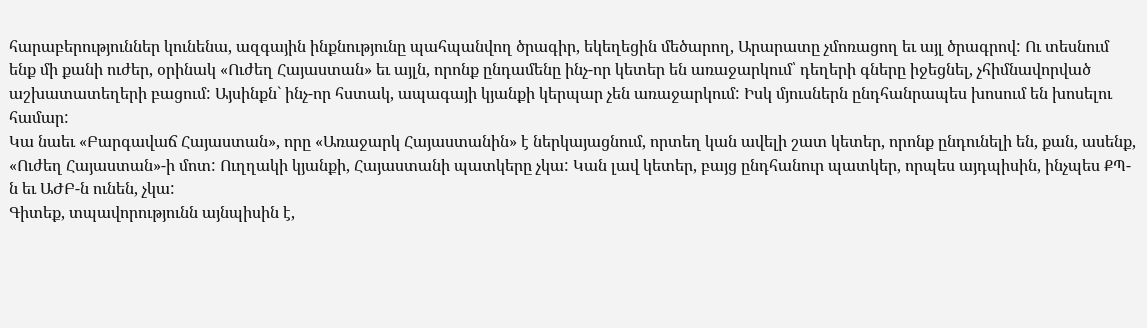հարաբերություններ կունենա, ազգային ինքնությունը պահպանվող ծրագիր, եկեղեցին մեծարող, Արարատը չմոռացող եւ այլ ծրագրով: Ու տեսնում ենք մի քանի ուժեր, օրինակ «Ուժեղ Հայաստան» եւ այլն, որոնք ընդամենը ինչ-որ կետեր են առաջարկում՝ դեղերի գները իջեցնել, չհիմնավորված աշխատատեղերի բացում: Այսինքն` ինչ-որ հստակ, ապագայի կյանքի կերպար չեն առաջարկում: Իսկ մյուսներն ընդհանրապես խոսում են խոսելու համար:
Կա նաեւ «Բարգավաճ Հայաստան», որը «Առաջարկ Հայաստանին» է ներկայացնում, որտեղ կան ավելի շատ կետեր, որոնք ընդունելի են, քան, ասենք, «Ուժեղ Հայաստան»-ի մոտ: Ուղղակի կյանքի, Հայաստանի պատկերը չկա: Կան լավ կետեր, բայց ընդհանուր պատկեր, որպես այդպիսին, ինչպես ՔՊ-ն եւ ԱԺԲ-ն ունեն, չկա:
Գիտեք, տպավորությունն այնպիսին է,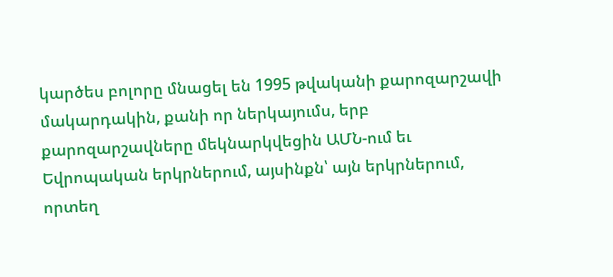կարծես բոլորը մնացել են 1995 թվականի քարոզարշավի մակարդակին, քանի որ ներկայումս, երբ քարոզարշավները մեկնարկվեցին ԱՄՆ-ում եւ Եվրոպական երկրներում, այսինքն՝ այն երկրներում, որտեղ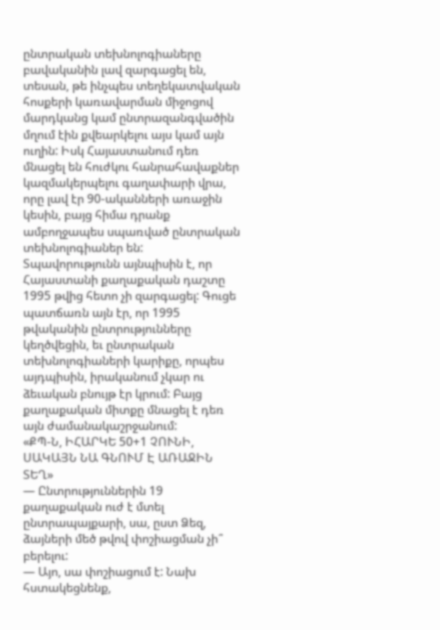ընտրական տեխնոլոգիաները բավականին լավ զարգացել են, տեսան, թե ինչպես տեղեկատվական հոսքերի կառավարման միջոցով մարդկանց կամ ընտրազանգվածին մղում էին քվեարկելու այս կամ այն ուղին: Իսկ Հայաստանում դեռ մնացել են հուժկու հանրահավաքներ կազմակերպելու գաղափարի վրա, որը լավ էր 90-ականների առաջին կեսին, բայց հիմա դրանք ամբողջապես սպառված ընտրական տեխնոլոգիաներ են: Տպավորությունն այնպիսին է, որ Հայաստանի քաղաքական դաշտը 1995 թվից հետո չի զարգացել: Գուցե պատճառն այն էր, որ 1995 թվականին ընտրությունները կեղծվեցին, եւ ընտրական տեխնոլոգիաների կարիքը, որպես այդպիսին, իրականում չկար ու ձեւական բնույթ էր կրում: Բայց քաղաքական միտքը մնացել է դեռ այն ժամանակաշրջանում:
«ՔՊ-Ն, ԻՀԱՐԿԵ 50+1 ՉՈՒՆԻ, ՍԱԿԱՅՆ ՆԱ ԳՆՈՒՄ Է ԱՌԱՋԻՆ ՏԵՂ»
— Ընտրություններին 19 քաղաքական ուժ է մտել ընտրապայքարի, սա, ըստ Ձեզ, ձայների մեծ թվով փոշիացման չի՞ բերելու:
— Այո, սա փոշիացում է: Նախ հստակեցնենք,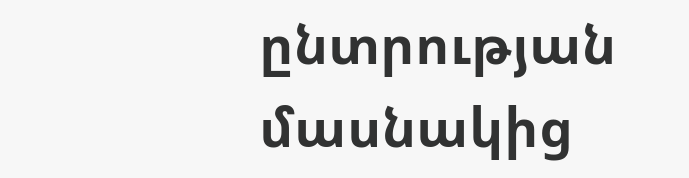ընտրության մասնակից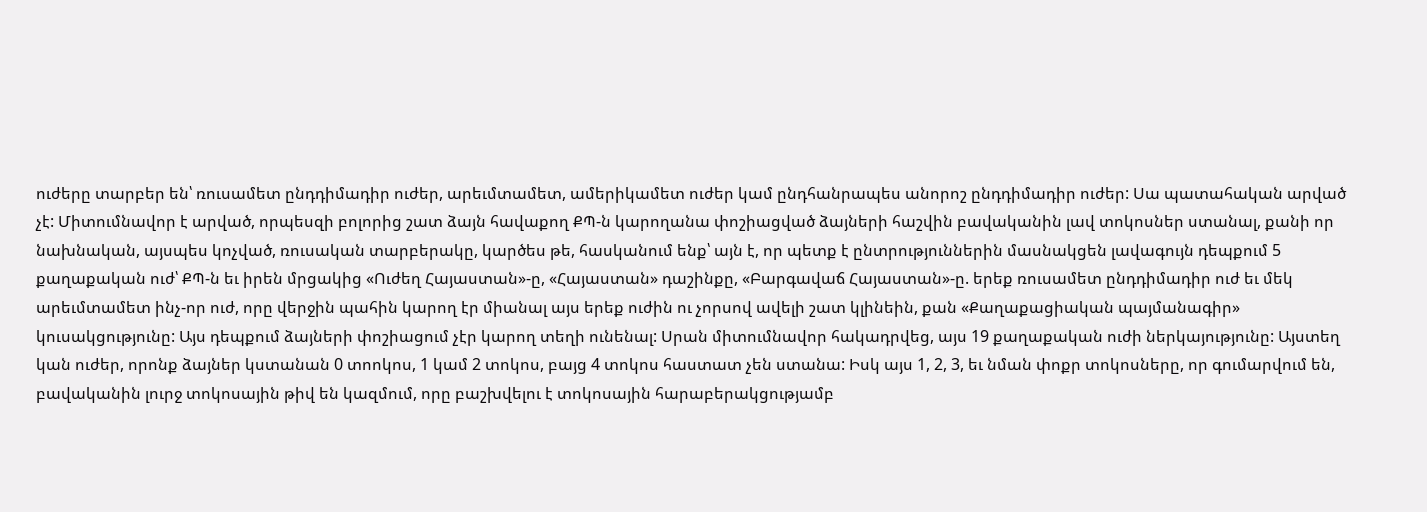ուժերը տարբեր են՝ ռուսամետ ընդդիմադիր ուժեր, արեւմտամետ, ամերիկամետ ուժեր կամ ընդհանրապես անորոշ ընդդիմադիր ուժեր: Սա պատահական արված չէ: Միտումնավոր է արված, որպեսզի բոլորից շատ ձայն հավաքող ՔՊ-ն կարողանա փոշիացված ձայների հաշվին բավականին լավ տոկոսներ ստանալ, քանի որ նախնական, այսպես կոչված, ռուսական տարբերակը, կարծես թե, հասկանում ենք՝ այն է, որ պետք է ընտրություններին մասնակցեն լավագույն դեպքում 5 քաղաքական ուժ՝ ՔՊ-ն եւ իրեն մրցակից «Ուժեղ Հայաստան»-ը, «Հայաստան» դաշինքը, «Բարգավաճ Հայաստան»-ը. երեք ռուսամետ ընդդիմադիր ուժ եւ մեկ արեւմտամետ ինչ-որ ուժ, որը վերջին պահին կարող էր միանալ այս երեք ուժին ու չորսով ավելի շատ կլինեին, քան «Քաղաքացիական պայմանագիր» կուսակցությունը: Այս դեպքում ձայների փոշիացում չէր կարող տեղի ունենալ: Սրան միտումնավոր հակադրվեց, այս 19 քաղաքական ուժի ներկայությունը: Այստեղ կան ուժեր, որոնք ձայներ կստանան 0 տոոկոս, 1 կամ 2 տոկոս, բայց 4 տոկոս հաստատ չեն ստանա: Իսկ այս 1, 2, 3, եւ նման փոքր տոկոսները, որ գումարվում են, բավականին լուրջ տոկոսային թիվ են կազմում, որը բաշխվելու է տոկոսային հարաբերակցությամբ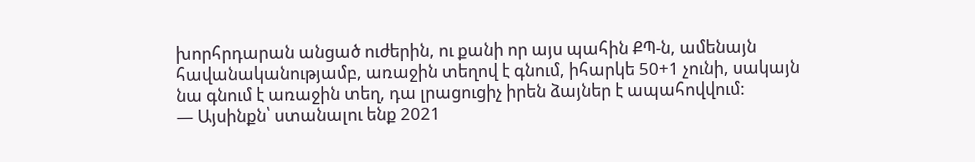խորհրդարան անցած ուժերին, ու քանի որ այս պահին ՔՊ-ն, ամենայն հավանականությամբ, առաջին տեղով է գնում, իհարկե 50+1 չունի, սակայն նա գնում է առաջին տեղ, դա լրացուցիչ իրեն ձայներ է ապահովվում:
— Այսինքն՝ ստանալու ենք 2021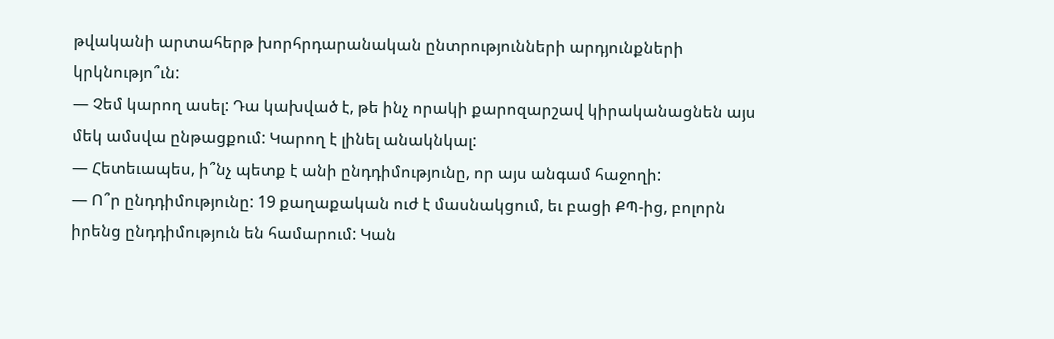թվականի արտահերթ խորհրդարանական ընտրությունների արդյունքների կրկնությո՞ւն:
— Չեմ կարող ասել: Դա կախված է, թե ինչ որակի քարոզարշավ կիրականացնեն այս մեկ ամսվա ընթացքում: Կարող է լինել անակնկալ:
— Հետեւապես, ի՞նչ պետք է անի ընդդիմությունը, որ այս անգամ հաջողի:
— Ո՞ր ընդդիմությունը: 19 քաղաքական ուժ է մասնակցում, եւ բացի ՔՊ-ից, բոլորն իրենց ընդդիմություն են համարում: Կան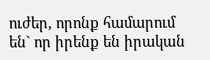ուժեր, որոնք համարում են` որ իրենք են իրական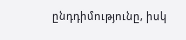ընդդիմությունը, իսկ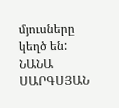մյուսները կեղծ են:
ՆԱՆԱ ՍԱՐԳՍՅԱՆ